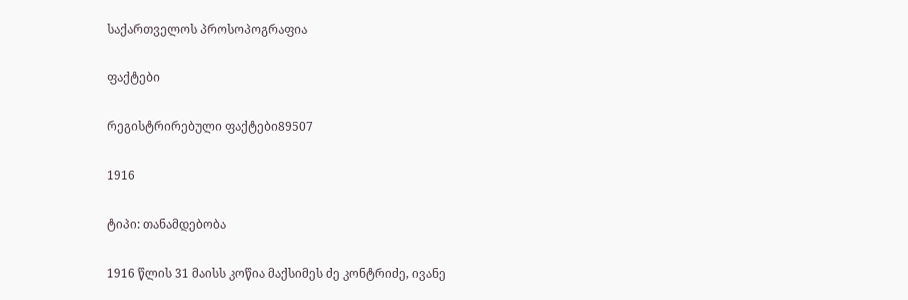საქართველოს პროსოპოგრაფია

ფაქტები

რეგისტრირებული ფაქტები89507

1916

ტიპი: თანამდებობა

1916 წლის 31 მაისს კოწია მაქსიმეს ძე კონტრიძე, ივანე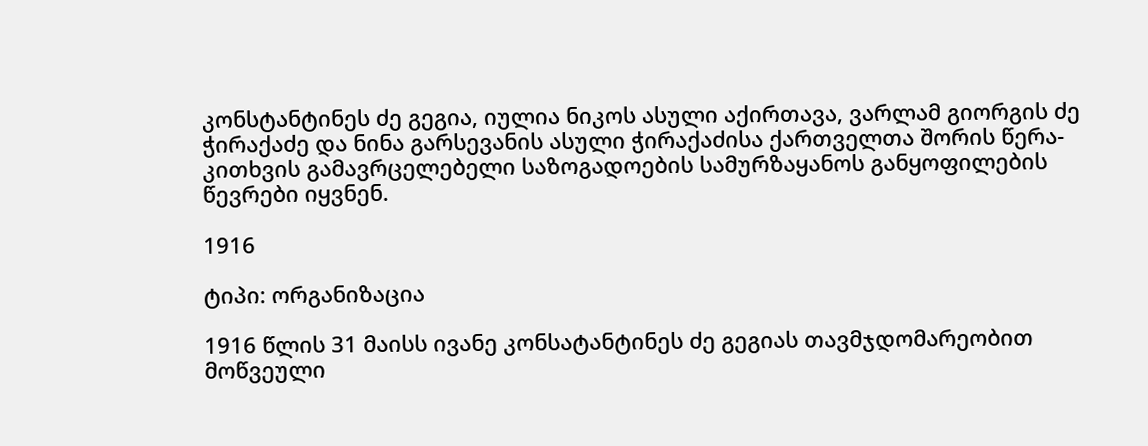კონსტანტინეს ძე გეგია, იულია ნიკოს ასული აქირთავა, ვარლამ გიორგის ძე ჭირაქაძე და ნინა გარსევანის ასული ჭირაქაძისა ქართველთა შორის წერა-კითხვის გამავრცელებელი საზოგადოების სამურზაყანოს განყოფილების წევრები იყვნენ.

1916

ტიპი: ორგანიზაცია

1916 წლის 31 მაისს ივანე კონსატანტინეს ძე გეგიას თავმჯდომარეობით მოწვეული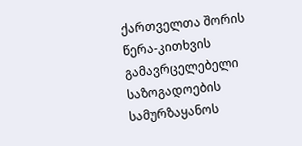ქართველთა შორის წერა-კითხვის გამავრცელებელი საზოგადოების სამურზაყანოს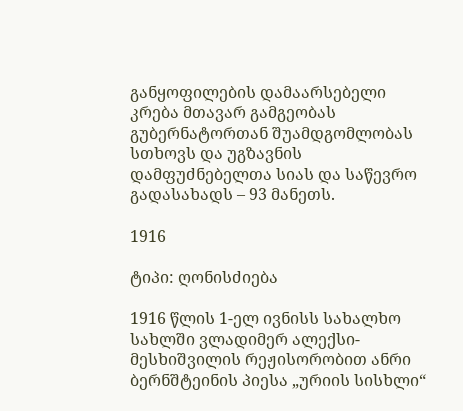განყოფილების დამაარსებელი კრება მთავარ გამგეობას გუბერნატორთან შუამდგომლობას სთხოვს და უგზავნის დამფუძნებელთა სიას და საწევრო გადასახადს – 93 მანეთს.

1916

ტიპი: ღონისძიება

1916 წლის 1-ელ ივნისს სახალხო სახლში ვლადიმერ ალექსი-მესხიშვილის რეჟისორობით ანრი ბერნშტეინის პიესა „ურიის სისხლი“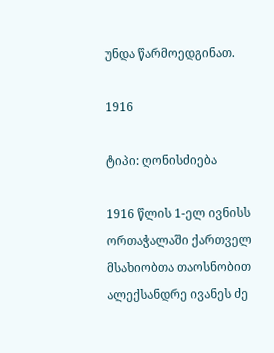უნდა წარმოედგინათ.

1916

ტიპი: ღონისძიება

1916 წლის 1-ელ ივნისს ორთაჭალაში ქართველ მსახიობთა თაოსნობით ალექსანდრე ივანეს ძე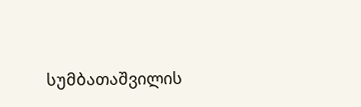სუმბათაშვილის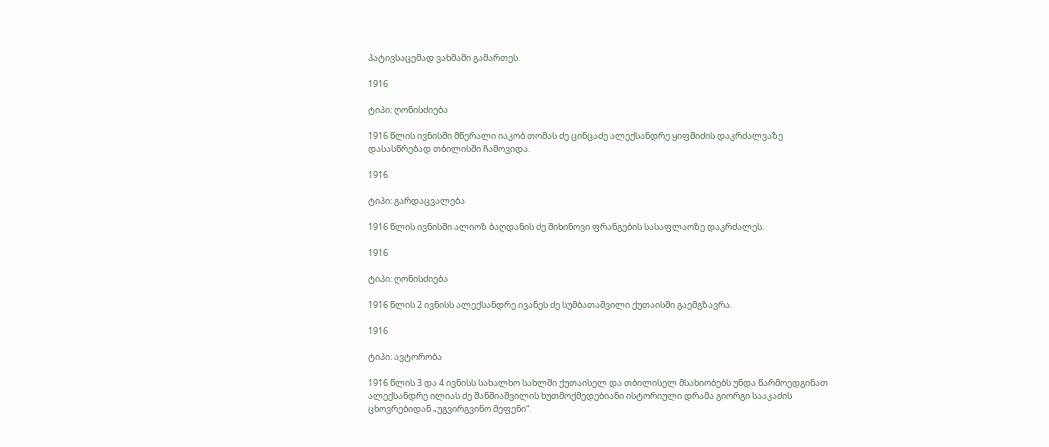პატივსაცემად ვახშამი გამართეს.

1916

ტიპი: ღონისძიება

1916 წლის ივნისში მწერალი იაკობ თომას ძე ცინცაძე ალექსანდრე ყიფშიძის დაკრძალვაზე დასასწრებად თბილისში ჩამოვიდა.

1916

ტიპი: გარდაცვალება

1916 წლის ივნისში ალიოზ ბაღდანის ძე შიხინოვი ფრანგების სასაფლაოზე დაკრძალეს.

1916

ტიპი: ღონისძიება

1916 წლის 2 ივნისს ალექსანდრე ივანეს ძე სუმბათაშვილი ქუთაისში გაემგზავრა.

1916

ტიპი: ავტორობა

1916 წლის 3 და 4 ივნისს სახალხო სახლში ქუთაისელ და თბილისელ მსახიობებს უნდა წარმოედგინათ ალექსანდრე ილიას ძე შანშიაშვილის ხუთმოქმედებიანი ისტორიული დრამა გიორგი სააკაძის ცხოვრებიდან „უგვირგვინო მეფენი“.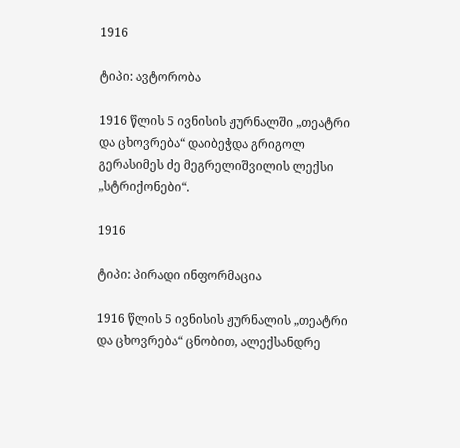1916

ტიპი: ავტორობა

1916 წლის 5 ივნისის ჟურნალში „თეატრი და ცხოვრება“ დაიბეჭდა გრიგოლ გერასიმეს ძე მეგრელიშვილის ლექსი „სტრიქონები“.

1916

ტიპი: პირადი ინფორმაცია

1916 წლის 5 ივნისის ჟურნალის „თეატრი და ცხოვრება“ ცნობით, ალექსანდრე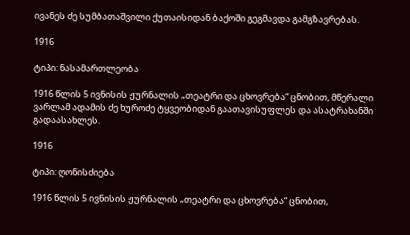ივანეს ძე სუმბათაშვილი ქუთაისიდან ბაქოში გეგმავდა გამგზავრებას.

1916

ტიპი: ნასამართლეობა

1916 წლის 5 ივნისის ჟურნალის „თეატრი და ცხოვრება“ ცნობით, მწერალი ვარლამ ადამის ძე ხუროძე ტყვეობიდან გაათავისუფლეს და ასატრახანში გადაასახლეს.

1916

ტიპი: ღონისძიება

1916 წლის 5 ივნისის ჟურნალის „თეატრი და ცხოვრება“ ცნობით,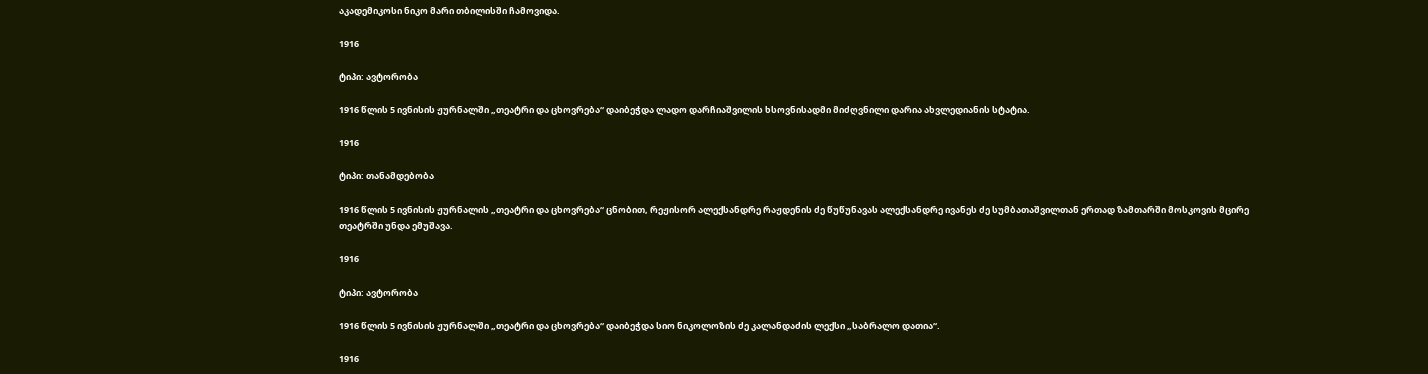აკადემიკოსი ნიკო მარი თბილისში ჩამოვიდა.

1916

ტიპი: ავტორობა

1916 წლის 5 ივნისის ჟურნალში „თეატრი და ცხოვრება“ დაიბეჭდა ლადო დარჩიაშვილის ხსოვნისადმი მიძღვნილი დარია ახვლედიანის სტატია.

1916

ტიპი: თანამდებობა

1916 წლის 5 ივნისის ჟურნალის „თეატრი და ცხოვრება“ ცნობით, რეჟისორ ალექსანდრე რაჟდენის ძე წუწუნავას ალექსანდრე ივანეს ძე სუმბათაშვილთან ერთად ზამთარში მოსკოვის მცირე თეატრში უნდა ემუშავა.

1916

ტიპი: ავტორობა

1916 წლის 5 ივნისის ჟურნალში „თეატრი და ცხოვრება“ დაიბეჭდა სიო ნიკოლოზის ძე კალანდაძის ლექსი „საბრალო დათია“.

1916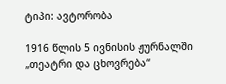ტიპი: ავტორობა

1916 წლის 5 ივნისის ჟურნალში „თეატრი და ცხოვრება“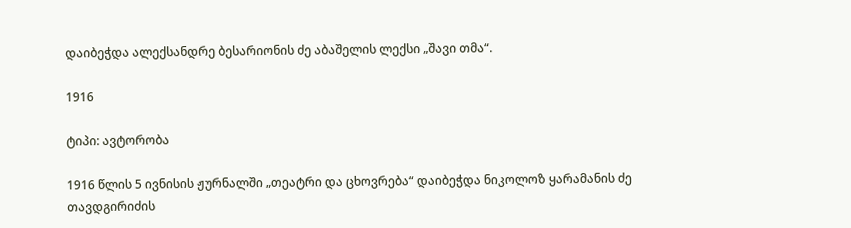დაიბეჭდა ალექსანდრე ბესარიონის ძე აბაშელის ლექსი „შავი თმა“.

1916

ტიპი: ავტორობა

1916 წლის 5 ივნისის ჟურნალში „თეატრი და ცხოვრება“ დაიბეჭდა ნიკოლოზ ყარამანის ძე თავდგირიძის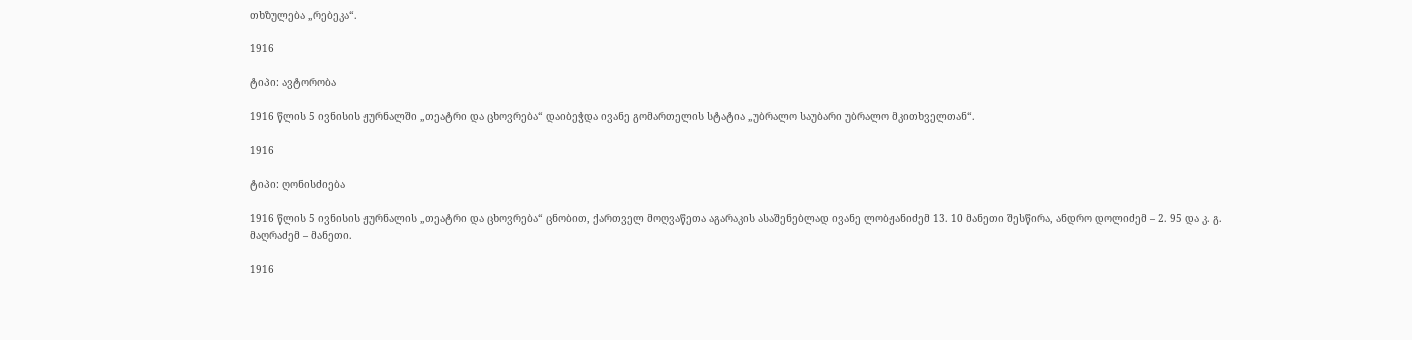თხზულება „რებეკა“.

1916

ტიპი: ავტორობა

1916 წლის 5 ივნისის ჟურნალში „თეატრი და ცხოვრება“ დაიბეჭდა ივანე გომართელის სტატია „უბრალო საუბარი უბრალო მკითხველთან“.

1916

ტიპი: ღონისძიება

1916 წლის 5 ივნისის ჟურნალის „თეატრი და ცხოვრება“ ცნობით, ქართველ მოღვაწეთა აგარაკის ასაშენებლად ივანე ლობჟანიძემ 13. 10 მანეთი შესწირა, ანდრო დოლიძემ – 2. 95 და კ. გ. მაღრაძემ – მანეთი.

1916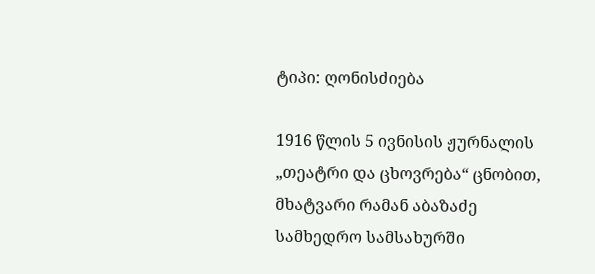ტიპი: ღონისძიება

1916 წლის 5 ივნისის ჟურნალის „თეატრი და ცხოვრება“ ცნობით, მხატვარი რამან აბაზაძე სამხედრო სამსახურში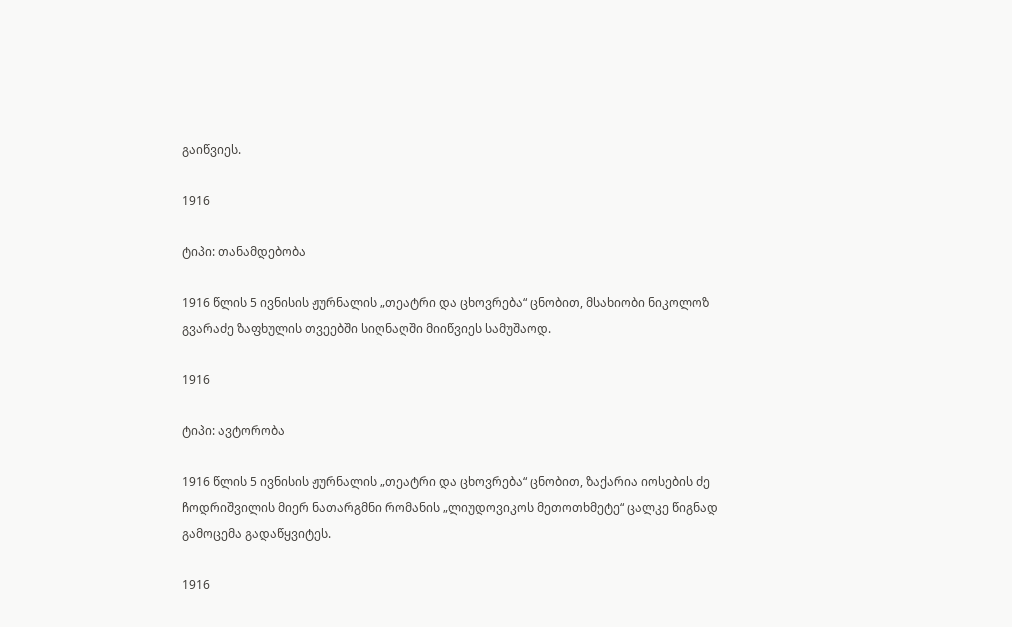გაიწვიეს.

1916

ტიპი: თანამდებობა

1916 წლის 5 ივნისის ჟურნალის „თეატრი და ცხოვრება“ ცნობით, მსახიობი ნიკოლოზ გვარაძე ზაფხულის თვეებში სიღნაღში მიიწვიეს სამუშაოდ.

1916

ტიპი: ავტორობა

1916 წლის 5 ივნისის ჟურნალის „თეატრი და ცხოვრება“ ცნობით, ზაქარია იოსების ძე ჩოდრიშვილის მიერ ნათარგმნი რომანის „ლიუდოვიკოს მეთოთხმეტე“ ცალკე წიგნად გამოცემა გადაწყვიტეს.

1916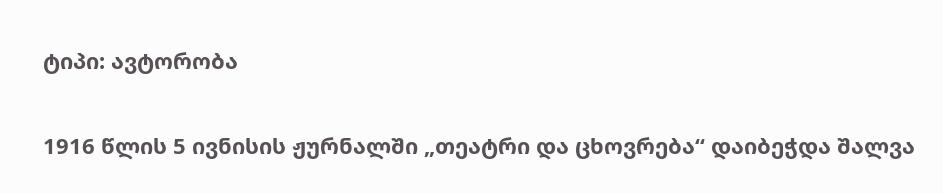ტიპი: ავტორობა

1916 წლის 5 ივნისის ჟურნალში „თეატრი და ცხოვრება“ დაიბეჭდა შალვა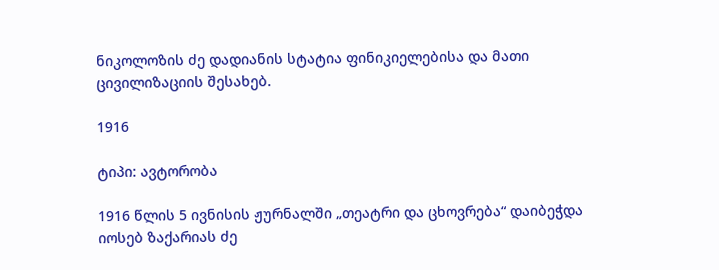ნიკოლოზის ძე დადიანის სტატია ფინიკიელებისა და მათი ცივილიზაციის შესახებ.

1916

ტიპი: ავტორობა

1916 წლის 5 ივნისის ჟურნალში „თეატრი და ცხოვრება“ დაიბეჭდა იოსებ ზაქარიას ძე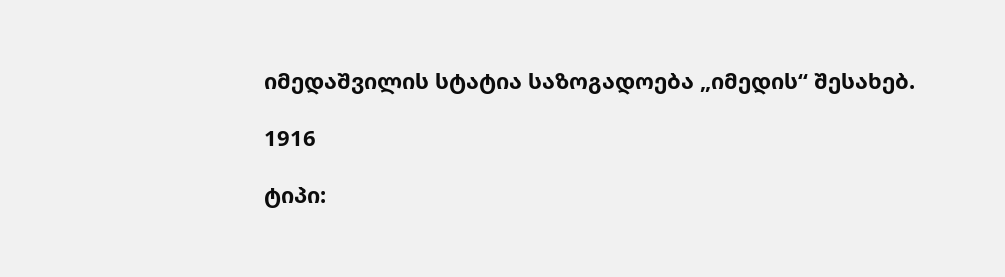იმედაშვილის სტატია საზოგადოება „იმედის“ შესახებ.

1916

ტიპი: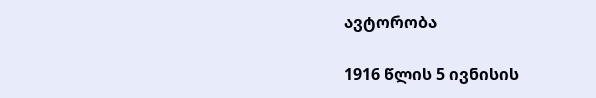ავტორობა

1916 წლის 5 ივნისის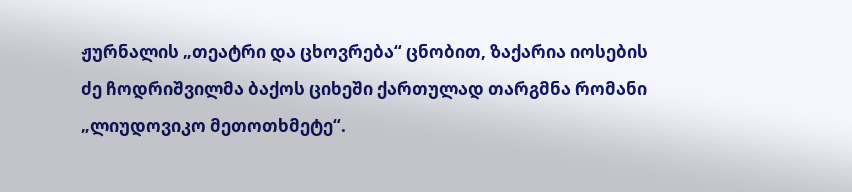ჟურნალის „თეატრი და ცხოვრება“ ცნობით, ზაქარია იოსების ძე ჩოდრიშვილმა ბაქოს ციხეში ქართულად თარგმნა რომანი „ლიუდოვიკო მეთოთხმეტე“.